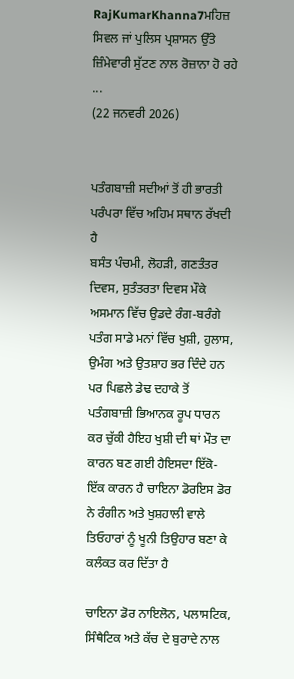RajKumarKhanna7ਮਹਿਜ਼ ਸਿਵਲ ਜਾਂ ਪੁਲਿਸ ਪ੍ਰਸ਼ਾਸਨ ਉੱਤੇ ਜ਼ਿੰਮੇਵਾਰੀ ਸੁੱਟਣ ਨਾਲ ਰੋਜ਼ਾਨਾ ਹੋ ਰਹੇ ...
(22 ਜਨਵਰੀ 2026)


ਪਤੰਗਬਾਜ਼ੀ ਸਦੀਆਂ ਤੋਂ ਹੀ ਭਾਰਤੀ ਪਰੰਪਰਾ ਵਿੱਚ ਅਹਿਮ ਸਥਾਨ ਰੱਖਦੀ ਹੈ
ਬਸੰਤ ਪੰਚਮੀ, ਲੋਹੜੀ, ਗਣਤੰਤਰ ਦਿਵਸ, ਸੁਤੰਤਰਤਾ ਦਿਵਸ ਮੌਕੇ ਅਸਮਾਨ ਵਿੱਚ ਉਡਦੇ ਰੰਗ-ਬਰੰਗੇ ਪਤੰਗ ਸਾਡੇ ਮਨਾਂ ਵਿੱਚ ਖੁਸ਼ੀ, ਹੁਲਾਸ, ਉਮੰਗ ਅਤੇ ਉਤਸ਼ਾਹ ਭਰ ਦਿੰਦੇ ਹਨ ਪਰ ਪਿਛਲੇ ਡੇਢ ਦਹਾਕੇ ਤੋਂ ਪਤੰਗਬਾਜ਼ੀ ਭਿਆਨਕ ਰੂਪ ਧਾਰਨ ਕਰ ਚੁੱਕੀ ਹੈਇਹ ਖੁਸ਼ੀ ਦੀ ਥਾਂ ਮੌਤ ਦਾ ਕਾਰਨ ਬਣ ਗਈ ਹੈਇਸਦਾ ਇੱਕੋ-ਇੱਕ ਕਾਰਨ ਹੈ ਚਾਇਨਾ ਡੋਰਇਸ ਡੋਰ ਨੇ ਰੰਗੀਨ ਅਤੇ ਖੁਸ਼ਹਾਲੀ ਵਾਲੇ ਤਿਓਹਾਰਾਂ ਨੂੰ ਖੂਨੀ ਤਿਉਹਾਰ ਬਣਾ ਕੇ ਕਲੰਕਤ ਕਰ ਦਿੱਤਾ ਹੈ

ਚਾਇਨਾ ਡੋਰ ਨਾਇਲੋਨ, ਪਲਾਸਟਿਕ, ਸਿੰਥੈਟਿਕ ਅਤੇ ਕੱਚ ਦੇ ਬੁਰਾਦੇ ਨਾਲ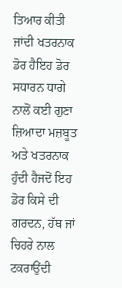ਤਿਆਰ ਕੀਤੀ ਜਾਂਦੀ ਖਤਰਨਾਕ ਡੋਰ ਹੈਇਹ ਡੋਰ ਸਧਾਰਨ ਧਾਗੇ ਨਾਲੋਂ ਕਈ ਗੁਣਾ ਜ਼ਿਆਦਾ ਮਜ਼ਬੂਤ ਅਤੇ ਖਤਰਨਾਕ ਹੁੰਦੀ ਹੈਜਦੋਂ ਇਹ ਡੋਰ ਕਿਸੇ ਦੀ ਗਰਦਨ, ਹੱਥ ਜਾਂ ਚਿਹਰੇ ਨਾਲ ਟਕਰਾਉਂਦੀ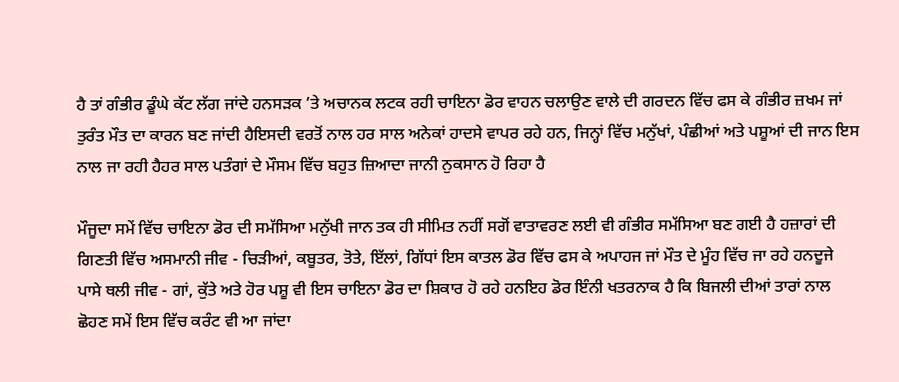ਹੈ ਤਾਂ ਗੰਭੀਰ ਡੂੰਘੇ ਕੱਟ ਲੱਗ ਜਾਂਦੇ ਹਨਸੜਕ ’ਤੇ ਅਚਾਨਕ ਲਟਕ ਰਹੀ ਚਾਇਨਾ ਡੋਰ ਵਾਹਨ ਚਲਾਉਣ ਵਾਲੇ ਦੀ ਗਰਦਨ ਵਿੱਚ ਫਸ ਕੇ ਗੰਭੀਰ ਜ਼ਖਮ ਜਾਂ ਤੁਰੰਤ ਮੌਤ ਦਾ ਕਾਰਨ ਬਣ ਜਾਂਦੀ ਹੈਇਸਦੀ ਵਰਤੋਂ ਨਾਲ ਹਰ ਸਾਲ ਅਨੇਕਾਂ ਹਾਦਸੇ ਵਾਪਰ ਰਹੇ ਹਨ, ਜਿਨ੍ਹਾਂ ਵਿੱਚ ਮਨੁੱਖਾਂ, ਪੰਛੀਆਂ ਅਤੇ ਪਸ਼ੂਆਂ ਦੀ ਜਾਨ ਇਸ ਨਾਲ ਜਾ ਰਹੀ ਹੈਹਰ ਸਾਲ ਪਤੰਗਾਂ ਦੇ ਮੌਸਮ ਵਿੱਚ ਬਹੁਤ ਜ਼ਿਆਦਾ ਜਾਨੀ ਨੁਕਸਾਨ ਹੋ ਰਿਹਾ ਹੈ

ਮੌਜੂਦਾ ਸਮੇਂ ਵਿੱਚ ਚਾਇਨਾ ਡੋਰ ਦੀ ਸਮੱਸਿਆ ਮਨੁੱਖੀ ਜਾਨ ਤਕ ਹੀ ਸੀਮਿਤ ਨਹੀਂ ਸਗੋਂ ਵਾਤਾਵਰਣ ਲਈ ਵੀ ਗੰਭੀਰ ਸਮੱਸਿਆ ਬਣ ਗਈ ਹੈ ਹਜ਼ਾਰਾਂ ਦੀ ਗਿਣਤੀ ਵਿੱਚ ਅਸਮਾਨੀ ਜੀਵ - ਚਿੜੀਆਂ, ਕਬੂਤਰ, ਤੋਤੇ, ਇੱਲਾਂ, ਗਿੱਧਾਂ ਇਸ ਕਾਤਲ ਡੋਰ ਵਿੱਚ ਫਸ ਕੇ ਅਪਾਹਜ ਜਾਂ ਮੌਤ ਦੇ ਮੂੰਹ ਵਿੱਚ ਜਾ ਰਹੇ ਹਨਦੂਜੇ ਪਾਸੇ ਥਲੀ ਜੀਵ - ਗਾਂ, ਕੁੱਤੇ ਅਤੇ ਹੋਰ ਪਸ਼ੂ ਵੀ ਇਸ ਚਾਇਨਾ ਡੋਰ ਦਾ ਸ਼ਿਕਾਰ ਹੋ ਰਹੇ ਹਨਇਹ ਡੋਰ ਇੰਨੀ ਖਤਰਨਾਕ ਹੈ ਕਿ ਬਿਜਲੀ ਦੀਆਂ ਤਾਰਾਂ ਨਾਲ ਛੋਹਣ ਸਮੇਂ ਇਸ ਵਿੱਚ ਕਰੰਟ ਵੀ ਆ ਜਾਂਦਾ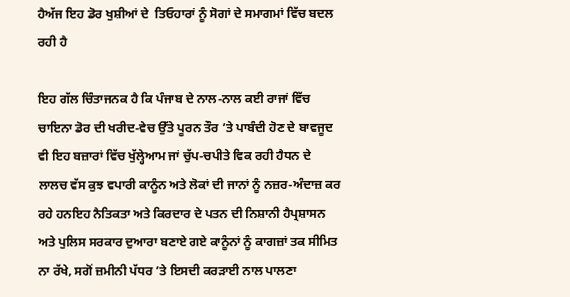ਹੈਅੱਜ ਇਹ ਡੋਰ ਖੁਸ਼ੀਆਂ ਦੇ  ਤਿਓਹਾਰਾਂ ਨੂੰ ਸੋਗਾਂ ਦੇ ਸਮਾਗਮਾਂ ਵਿੱਚ ਬਦਲ ਰਹੀ ਹੈ

ਇਹ ਗੱਲ ਚਿੰਤਾਜਨਕ ਹੈ ਕਿ ਪੰਜਾਬ ਦੇ ਨਾਲ-ਨਾਲ ਕਈ ਰਾਜਾਂ ਵਿੱਚ ਚਾਇਨਾ ਡੋਰ ਦੀ ਖਰੀਦ-ਵੇਚ ਉੱਤੇ ਪੂਰਨ ਤੌਰ ’ਤੇ ਪਾਬੰਦੀ ਹੋਣ ਦੇ ਬਾਵਜੂਦ ਵੀ ਇਹ ਬਜ਼ਾਰਾਂ ਵਿੱਚ ਖੁੱਲ੍ਹੇਆਮ ਜਾਂ ਚੁੱਪ-ਚਪੀਤੇ ਵਿਕ ਰਹੀ ਹੈਧਨ ਦੇ ਲਾਲਚ ਵੱਸ ਕੁਝ ਵਪਾਰੀ ਕਾਨੂੰਨ ਅਤੇ ਲੋਕਾਂ ਦੀ ਜਾਨਾਂ ਨੂੰ ਨਜ਼ਰ-ਅੰਦਾਜ਼ ਕਰ ਰਹੇ ਹਨਇਹ ਨੈਤਿਕਤਾ ਅਤੇ ਕਿਰਦਾਰ ਦੇ ਪਤਨ ਦੀ ਨਿਸ਼ਾਨੀ ਹੈਪ੍ਰਸ਼ਾਸਨ ਅਤੇ ਪੁਲਿਸ ਸਰਕਾਰ ਦੁਆਰਾ ਬਣਾਏ ਗਏ ਕਾਨੂੰਨਾਂ ਨੂੰ ਕਾਗਜ਼ਾਂ ਤਕ ਸੀਮਿਤ ਨਾ ਰੱਖੇ, ਸਗੋਂ ਜ਼ਮੀਨੀ ਪੱਧਰ ’ਤੇ ਇਸਦੀ ਕਰੜਾਈ ਨਾਲ ਪਾਲਣਾ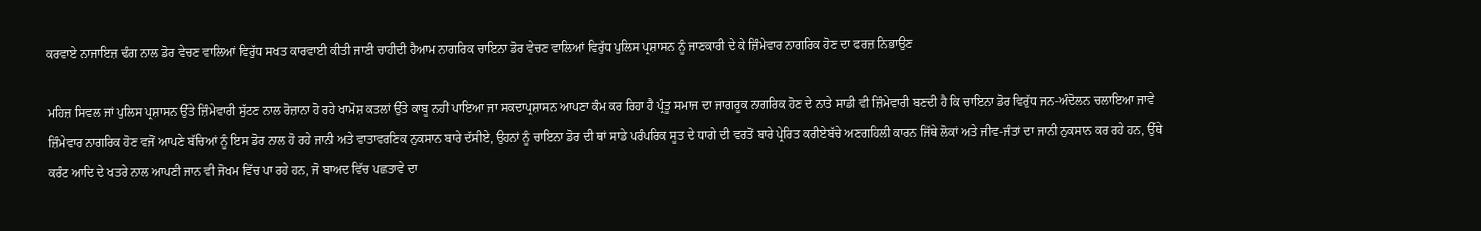ਕਰਵਾਏ ਨਾਜਾਇਜ਼ ਢੰਗ ਨਾਲ ਡੋਰ ਵੇਚਣ ਵਾਲਿਆਂ ਵਿਰੁੱਧ ਸਖਤ ਕਾਰਵਾਈ ਕੀਤੀ ਜਾਣੀ ਚਾਹੀਦੀ ਹੈਆਮ ਨਾਗਰਿਕ ਚਾਇਨਾ ਡੋਰ ਵੇਚਣ ਵਾਲਿਆਂ ਵਿਰੁੱਧ ਪੁਲਿਸ ਪ੍ਰਸ਼ਾਸਨ ਨੂੰ ਜਾਣਕਾਰੀ ਦੇ ਕੇ ਜ਼ਿੰਮੇਵਾਰ ਨਾਗਰਿਕ ਹੋਣ ਦਾ ਫਰਜ਼ ਨਿਭਾਉਣ

ਮਹਿਜ਼ ਸਿਵਲ ਜਾਂ ਪੁਲਿਸ ਪ੍ਰਸ਼ਾਸਨ ਉੱਤੇ ਜ਼ਿੰਮੇਵਾਰੀ ਸੁੱਟਣ ਨਾਲ ਰੋਜ਼ਾਨਾ ਹੋ ਰਹੇ ਖਾਮੋਸ਼ ਕਤਲਾਂ ਉੱਤੇ ਕਾਬੂ ਨਹੀਂ ਪਾਇਆ ਜਾ ਸਕਦਾਪ੍ਰਸ਼ਾਸਨ ਆਪਣਾ ਕੰਮ ਕਰ ਰਿਹਾ ਹੈ ਪ੍ਰੰਤੂ ਸਮਾਜ ਦਾ ਜਾਗਰੂਕ ਨਾਗਰਿਕ ਹੋਣ ਦੇ ਨਾਤੇ ਸਾਡੀ ਵੀ ਜ਼ਿੰਮੇਵਾਰੀ ਬਣਦੀ ਹੈ ਕਿ ਚਾਇਨਾ ਡੋਰ ਵਿਰੁੱਧ ਜਨ-ਅੰਦੋਲਨ ਚਲਾਇਆ ਜਾਵੇ ਜ਼ਿੰਮੇਵਾਰ ਨਾਗਰਿਕ ਹੋਣ ਵਜੋਂ ਆਪਣੇ ਬੱਚਿਆਂ ਨੂੰ ਇਸ ਡੋਰ ਨਾਲ ਹੋ ਰਹੇ ਜਾਨੀ ਅਤੇ ਵਾਤਾਵਰਣਿਕ ਨੁਕਸਾਨ ਬਾਰੇ ਦੱਸੀਏ, ਉਹਨਾਂ ਨੂੰ ਚਾਇਨਾ ਡੋਰ ਦੀ ਥਾਂ ਸਾਡੇ ਪਰੰਪਰਿਕ ਸੂਤ ਦੇ ਧਾਗੇ ਦੀ ਵਰਤੋਂ ਬਾਰੇ ਪ੍ਰੇਰਿਤ ਕਰੀਏਬੱਚੇ ਅਣਗਹਿਲੀ ਕਾਰਨ ਜਿੱਥੇ ਲੋਕਾਂ ਅਤੇ ਜੀਵ-ਜੰਤਾਂ ਦਾ ਜਾਨੀ ਨੁਕਸਾਨ ਕਰ ਰਹੇ ਹਨ, ਉੱਥੇ ਕਰੰਟ ਆਦਿ ਦੇ ਖਤਰੇ ਨਾਲ ਆਪਣੀ ਜਾਨ ਵੀ ਜੋਖਮ ਵਿੱਚ ਪਾ ਰਹੇ ਹਨ, ਜੋ ਬਾਅਦ ਵਿੱਚ ਪਛਤਾਵੇ ਦਾ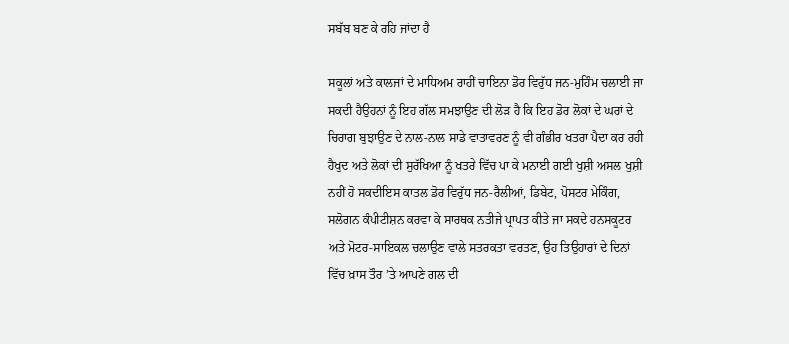ਸਬੱਬ ਬਣ ਕੇ ਰਹਿ ਜਾਂਦਾ ਹੈ

ਸਕੂਲਾਂ ਅਤੇ ਕਾਲਜਾਂ ਦੇ ਮਾਧਿਅਮ ਰਾਹੀਂ ਚਾਇਨਾ ਡੋਰ ਵਿਰੁੱਧ ਜਨ-ਮੁਹਿੰਮ ਚਲਾਈ ਜਾ ਸਕਦੀ ਹੈਉਹਨਾਂ ਨੂੰ ਇਹ ਗੱਲ ਸਮਝਾਉਣ ਦੀ ਲੋੜ ਹੈ ਕਿ ਇਹ ਡੋਰ ਲੋਕਾਂ ਦੇ ਘਰਾਂ ਦੇ ਚਿਰਾਗ ਬੁਝਾਉਣ ਦੇ ਨਾਲ-ਨਾਲ ਸਾਡੇ ਵਾਤਾਵਰਣ ਨੂੰ ਵੀ ਗੰਭੀਰ ਖਤਰਾ ਪੈਦਾ ਕਰ ਰਹੀ ਹੈਖੁਦ ਅਤੇ ਲੋਕਾਂ ਦੀ ਸੁਰੱਖਿਆ ਨੂੰ ਖਤਰੇ ਵਿੱਚ ਪਾ ਕੇ ਮਨਾਈ ਗਈ ਖੁਸ਼ੀ ਅਸਲ ਖੁਸ਼ੀ ਨਹੀਂ ਹੋ ਸਕਦੀਇਸ ਕਾਤਲ ਡੋਰ ਵਿਰੁੱਧ ਜਨ-ਰੈਲੀਆਂ, ਡਿਬੇਟ, ਪੋਸਟਰ ਮੇਕਿੰਗ, ਸਲੋਗਨ ਕੰਪੀਟੀਸ਼ਨ ਕਰਵਾ ਕੇ ਸਾਰਥਕ ਨਤੀਜੇ ਪ੍ਰਾਪਤ ਕੀਤੇ ਜਾ ਸਕਦੇ ਹਨਸਕੂਟਰ ਅਤੇ ਮੋਟਰ-ਸਾਇਕਲ ਚਲਾਉਣ ਵਾਲੇ ਸਤਰਕਤਾ ਵਰਤਣ, ਉਹ ਤਿਉਹਾਰਾਂ ਦੇ ਦਿਨਾਂ ਵਿੱਚ ਖ਼ਾਸ ਤੌਰ ’ਤੇ ਆਪਣੇ ਗਲ ਦੀ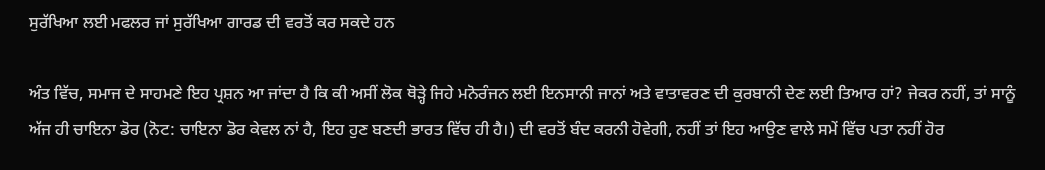ਸੁਰੱਖਿਆ ਲਈ ਮਫਲਰ ਜਾਂ ਸੁਰੱਖਿਆ ਗਾਰਡ ਦੀ ਵਰਤੋਂ ਕਰ ਸਕਦੇ ਹਨ

ਅੰਤ ਵਿੱਚ, ਸਮਾਜ ਦੇ ਸਾਹਮਣੇ ਇਹ ਪ੍ਰਸ਼ਨ ਆ ਜਾਂਦਾ ਹੈ ਕਿ ਕੀ ਅਸੀਂ ਲੋਕ ਥੋੜ੍ਹੇ ਜਿਹੇ ਮਨੋਰੰਜਨ ਲਈ ਇਨਸਾਨੀ ਜਾਨਾਂ ਅਤੇ ਵਾਤਾਵਰਣ ਦੀ ਕੁਰਬਾਨੀ ਦੇਣ ਲਈ ਤਿਆਰ ਹਾਂ? ਜੇਕਰ ਨਹੀਂ, ਤਾਂ ਸਾਨੂੰ ਅੱਜ ਹੀ ਚਾਇਨਾ ਡੋਰ (ਨੋਟ: ਚਾਇਨਾ ਡੋਰ ਕੇਵਲ ਨਾਂ ਹੈ, ਇਹ ਹੁਣ ਬਣਦੀ ਭਾਰਤ ਵਿੱਚ ਹੀ ਹੈ।) ਦੀ ਵਰਤੋਂ ਬੰਦ ਕਰਨੀ ਹੋਵੇਗੀ, ਨਹੀਂ ਤਾਂ ਇਹ ਆਉਣ ਵਾਲੇ ਸਮੇਂ ਵਿੱਚ ਪਤਾ ਨਹੀਂ ਹੋਰ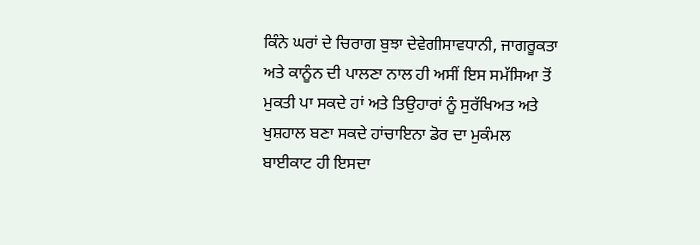ਕਿੰਨੇ ਘਰਾਂ ਦੇ ਚਿਰਾਗ ਬੁਝਾ ਦੇਵੇਗੀਸਾਵਧਾਨੀ, ਜਾਗਰੂਕਤਾ ਅਤੇ ਕਾਨੂੰਨ ਦੀ ਪਾਲਣਾ ਨਾਲ ਹੀ ਅਸੀਂ ਇਸ ਸਮੱਸਿਆ ਤੋਂ ਮੁਕਤੀ ਪਾ ਸਕਦੇ ਹਾਂ ਅਤੇ ਤਿਉਹਾਰਾਂ ਨੂੰ ਸੁਰੱਖਿਅਤ ਅਤੇ ਖੁਸ਼ਹਾਲ ਬਣਾ ਸਕਦੇ ਹਾਂਚਾਇਨਾ ਡੋਰ ਦਾ ਮੁਕੰਮਲ ਬਾਈਕਾਟ ਹੀ ਇਸਦਾ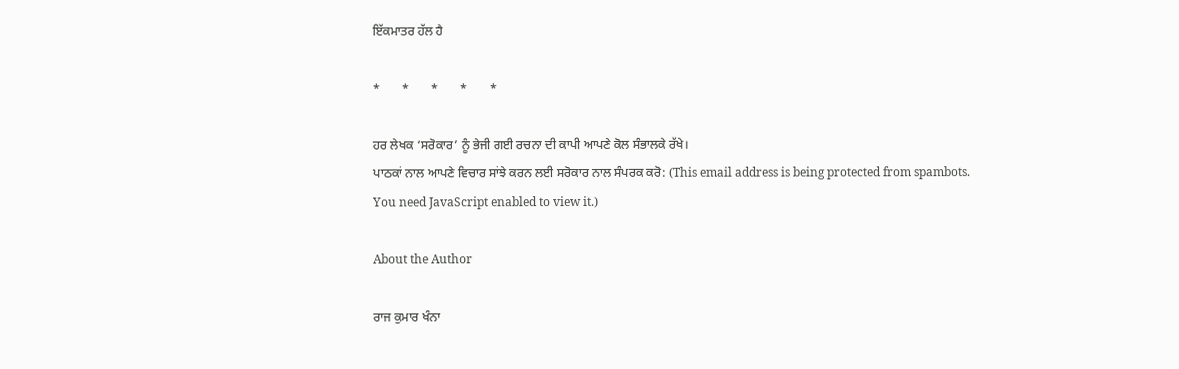ਇੱਕਮਾਤਰ ਹੱਲ ਹੈ

*       *       *       *       *

ਹਰ ਲੇਖਕ ‘ਸਰੋਕਾਰ’ ਨੂੰ ਭੇਜੀ ਗਈ ਰਚਨਾ ਦੀ ਕਾਪੀ ਆਪਣੇ ਕੋਲ ਸੰਭਾਲਕੇ ਰੱਖੇ।
ਪਾਠਕਾਂ ਨਾਲ ਆਪਣੇ ਵਿਚਾਰ ਸਾਂਝੇ ਕਰਨ ਲਈ ਸਰੋਕਾਰ ਨਾਲ ਸੰਪਰਕ ਕਰੋ: (This email address is being protected from spambots. You need JavaScript enabled to view it.)

About the Author

ਰਾਜ ਕੁਮਾਰ ਖੰਨਾ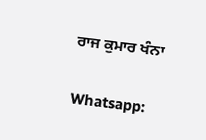ਰਾਜ ਕੁਮਾਰ ਖੰਨਾ

Whatsapp: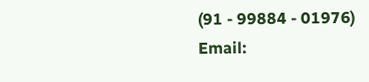(91 - 99884 - 01976)
Email: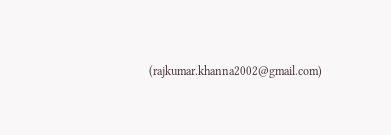(rajkumar.khanna2002@gmail.com)